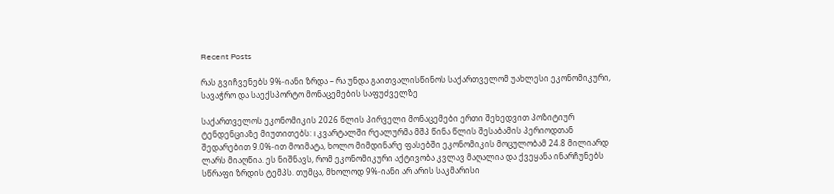Recent Posts

რას გვიჩვენებს 9%-იანი ზრდა – რა უნდა გაითვალისწინოს საქართველომ უახლესი ეკონომიკური, სავაჭრო და საექსპორტო მონაცემების საფუძველზე

საქართველოს ეკონომიკის 2026 წლის პირველი მონაცემები ერთი შეხედვით პოზიტიურ ტენდენციაზე მიუთითებს: I კვარტალში რეალურმა მშპ წინა წლის შესაბამის პერიოდთან შედარებით 9.0%-ით მოიმატა, ხოლო მიმდინარე ფასებში ეკონომიკის მოცულობამ 24.8 მილიარდ ლარს მიაღწია. ეს ნიშნავს, რომ ეკონომიკური აქტივობა კვლავ მაღალია და ქვეყანა ინარჩუნებს სწრაფი ზრდის ტემპს. თუმცა, მხოლოდ 9%-იანი არ არის საკმარისი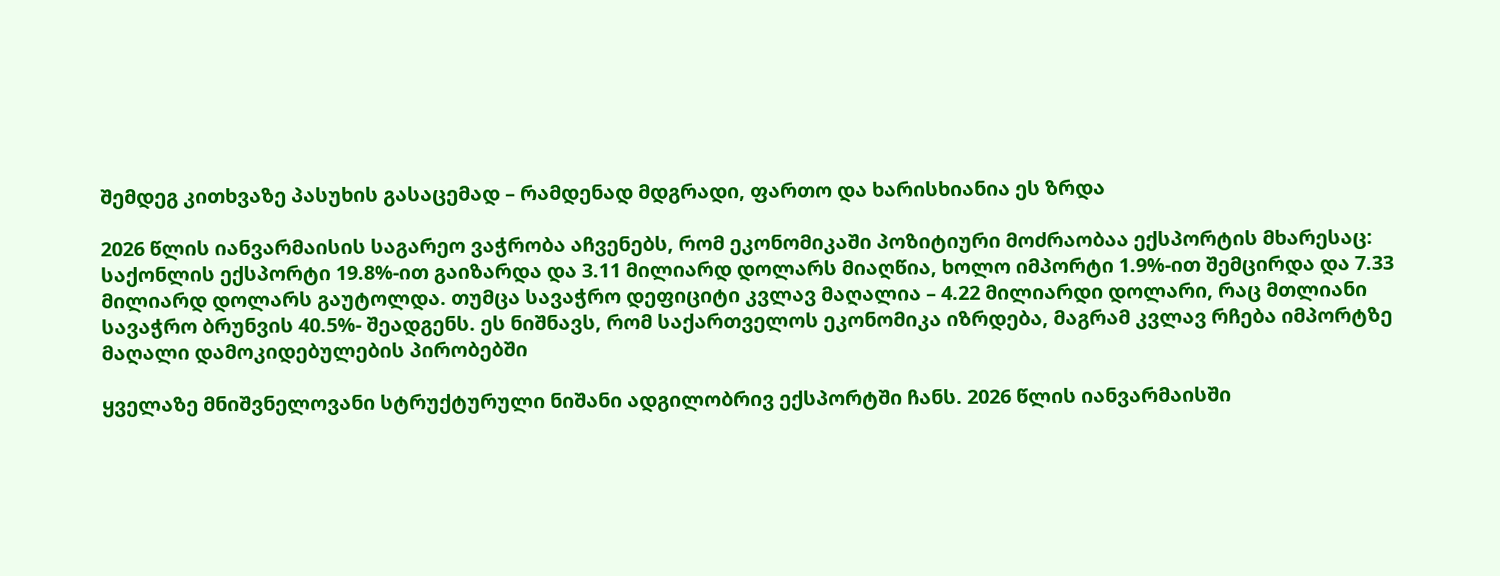შემდეგ კითხვაზე პასუხის გასაცემად – რამდენად მდგრადი, ფართო და ხარისხიანია ეს ზრდა

2026 წლის იანვარმაისის საგარეო ვაჭრობა აჩვენებს, რომ ეკონომიკაში პოზიტიური მოძრაობაა ექსპორტის მხარესაც: საქონლის ექსპორტი 19.8%-ით გაიზარდა და 3.11 მილიარდ დოლარს მიაღწია, ხოლო იმპორტი 1.9%-ით შემცირდა და 7.33 მილიარდ დოლარს გაუტოლდა. თუმცა სავაჭრო დეფიციტი კვლავ მაღალია – 4.22 მილიარდი დოლარი, რაც მთლიანი სავაჭრო ბრუნვის 40.5%- შეადგენს. ეს ნიშნავს, რომ საქართველოს ეკონომიკა იზრდება, მაგრამ კვლავ რჩება იმპორტზე მაღალი დამოკიდებულების პირობებში

ყველაზე მნიშვნელოვანი სტრუქტურული ნიშანი ადგილობრივ ექსპორტში ჩანს. 2026 წლის იანვარმაისში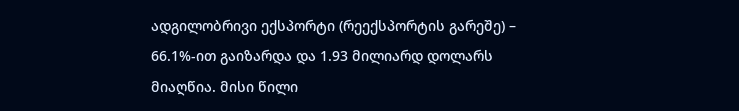ადგილობრივი ექსპორტი (რეექსპორტის გარეშე) – 66.1%-ით გაიზარდა და 1.93 მილიარდ დოლარს მიაღწია. მისი წილი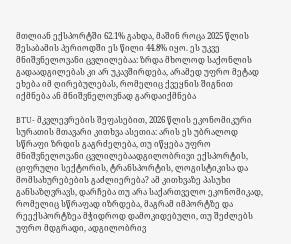მთლიან ექსპორტში 62.1% გახდა, მაშინ როცა 2025 წლის შესაბამის პერიოდში ეს წილი 44.8% იყო. ეს უკვე მნიშვნელოვანი ცვლილებაა: ზრდა მხოლოდ საქონლის გადაადგილებას კი არ უკავშირდება, არამედ უფრო მეტად ეხება იმ ღირებულებას, რომელიც ქვეყნის შიგნით იქმნება ან მნიშვნელოვნად გარდაიქმნება

BTU- მკვლევრების შეფასებით, 2026 წლის ეკონომიკური სურათის მთავარი კითხვა ასეთია: არის ეს უბრალოდ სწრაფი ზრდის გაგრძელება, თუ იწყება უფრო მნიშვნელოვანი ცვლილებაადგილობრივი ექსპორტის, ციფრული სექტორის, ტრანსპორტის, ლოგისტიკისა და მომსახურებების გაძლიერება? ამ კითხვაზე პასუხი განსაზღვრავს, დარჩება თუ არა საქართველო ეკონომიკად, რომელიც სწრაფად იზრდება, მაგრამ იმპორტზე და რეექსპორტზეა მჭიდროდ დამოკიდებული, თუ შეძლებს უფრო მდგრადი, ადგილობრივ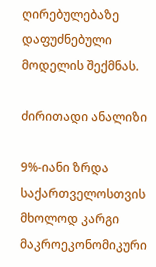ღირებულებაზე დაფუძნებული მოდელის შექმნას.

ძირითადი ანალიზი

9%-იანი ზრდა საქართველოსთვის მხოლოდ კარგი მაკროეკონომიკური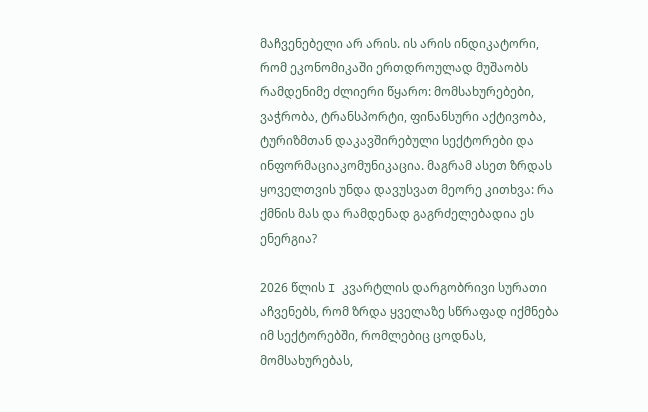მაჩვენებელი არ არის. ის არის ინდიკატორი, რომ ეკონომიკაში ერთდროულად მუშაობს რამდენიმე ძლიერი წყარო: მომსახურებები, ვაჭრობა, ტრანსპორტი, ფინანსური აქტივობა, ტურიზმთან დაკავშირებული სექტორები და ინფორმაციაკომუნიკაცია. მაგრამ ასეთ ზრდას ყოველთვის უნდა დავუსვათ მეორე კითხვა: რა ქმნის მას და რამდენად გაგრძელებადია ეს ენერგია?

2026 წლის I კვარტლის დარგობრივი სურათი აჩვენებს, რომ ზრდა ყველაზე სწრაფად იქმნება იმ სექტორებში, რომლებიც ცოდნას, მომსახურებას,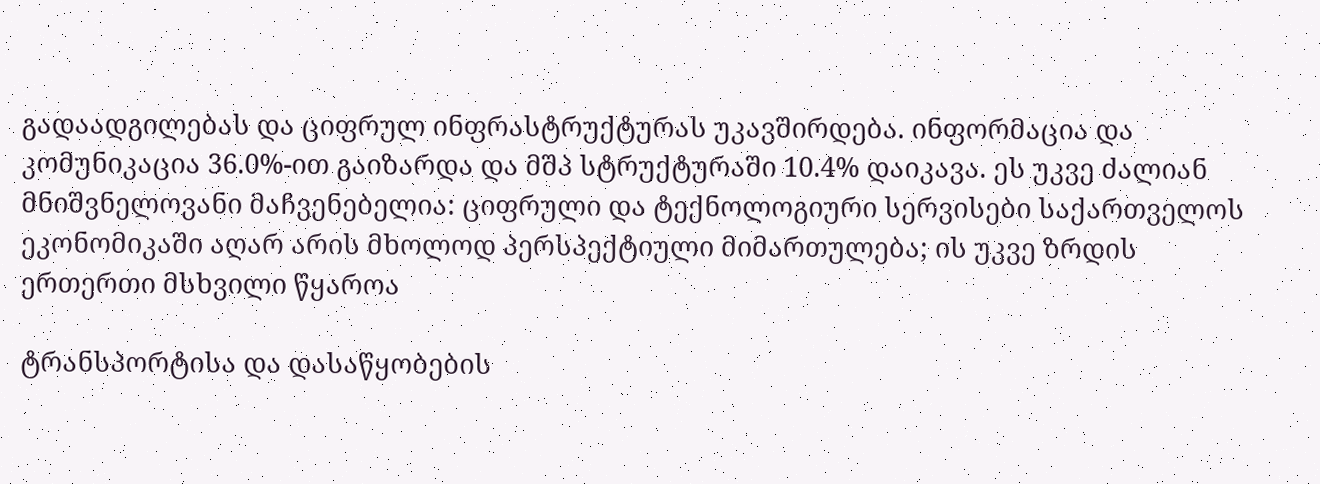გადაადგილებას და ციფრულ ინფრასტრუქტურას უკავშირდება. ინფორმაცია და კომუნიკაცია 36.0%-ით გაიზარდა და მშპ სტრუქტურაში 10.4% დაიკავა. ეს უკვე ძალიან მნიშვნელოვანი მაჩვენებელია: ციფრული და ტექნოლოგიური სერვისები საქართველოს ეკონომიკაში აღარ არის მხოლოდ პერსპექტიული მიმართულება; ის უკვე ზრდის ერთერთი მსხვილი წყაროა

ტრანსპორტისა და დასაწყობების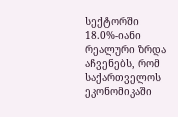სექტორში 18.0%-იანი რეალური ზრდა აჩვენებს, რომ საქართველოს ეკონომიკაში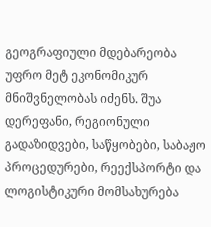გეოგრაფიული მდებარეობა უფრო მეტ ეკონომიკურ მნიშვნელობას იძენს. შუა დერეფანი, რეგიონული გადაზიდვები, საწყობები, საბაჟო პროცედურები, რეექსპორტი და ლოგისტიკური მომსახურება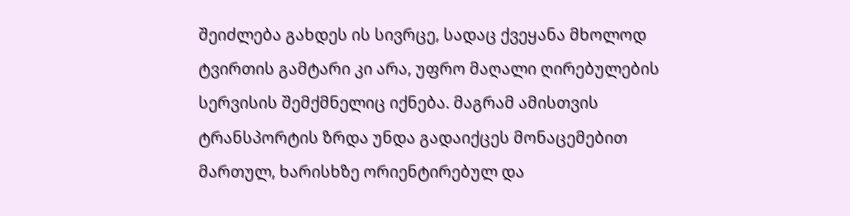შეიძლება გახდეს ის სივრცე, სადაც ქვეყანა მხოლოდ ტვირთის გამტარი კი არა, უფრო მაღალი ღირებულების სერვისის შემქმნელიც იქნება. მაგრამ ამისთვის ტრანსპორტის ზრდა უნდა გადაიქცეს მონაცემებით მართულ, ხარისხზე ორიენტირებულ და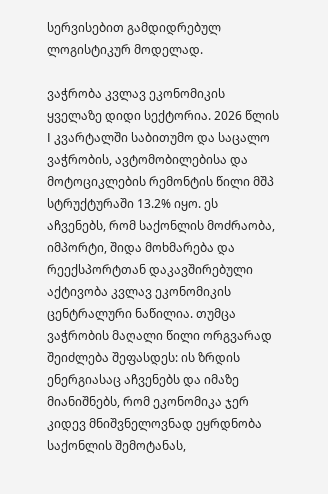სერვისებით გამდიდრებულ ლოგისტიკურ მოდელად.

ვაჭრობა კვლავ ეკონომიკის ყველაზე დიდი სექტორია. 2026 წლის I კვარტალში საბითუმო და საცალო ვაჭრობის, ავტომობილებისა და მოტოციკლების რემონტის წილი მშპ სტრუქტურაში 13.2% იყო. ეს აჩვენებს, რომ საქონლის მოძრაობა, იმპორტი, შიდა მოხმარება და რეექსპორტთან დაკავშირებული აქტივობა კვლავ ეკონომიკის ცენტრალური ნაწილია. თუმცა ვაჭრობის მაღალი წილი ორგვარად შეიძლება შეფასდეს: ის ზრდის ენერგიასაც აჩვენებს და იმაზე მიანიშნებს, რომ ეკონომიკა ჯერ კიდევ მნიშვნელოვნად ეყრდნობა საქონლის შემოტანას,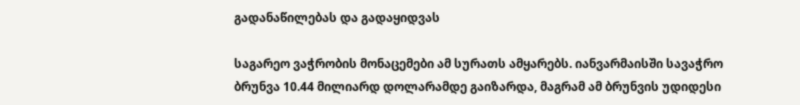გადანაწილებას და გადაყიდვას

საგარეო ვაჭრობის მონაცემები ამ სურათს ამყარებს. იანვარმაისში სავაჭრო ბრუნვა 10.44 მილიარდ დოლარამდე გაიზარდა, მაგრამ ამ ბრუნვის უდიდესი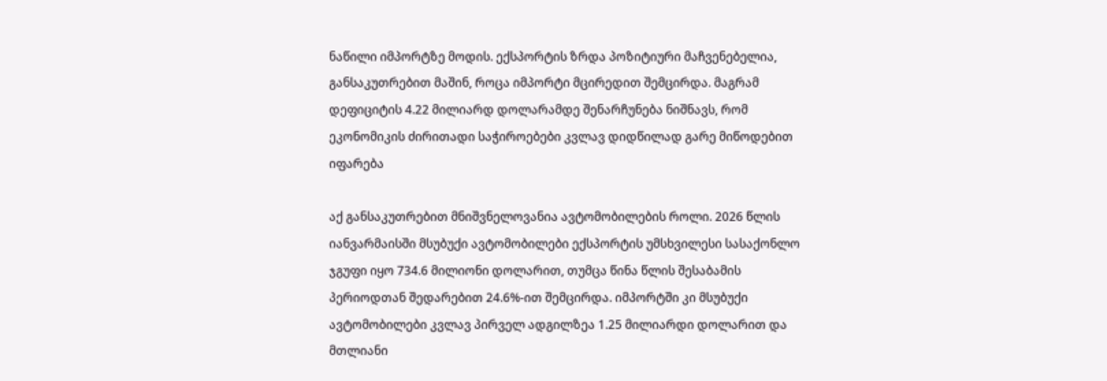ნაწილი იმპორტზე მოდის. ექსპორტის ზრდა პოზიტიური მაჩვენებელია, განსაკუთრებით მაშინ, როცა იმპორტი მცირედით შემცირდა. მაგრამ დეფიციტის 4.22 მილიარდ დოლარამდე შენარჩუნება ნიშნავს, რომ ეკონომიკის ძირითადი საჭიროებები კვლავ დიდწილად გარე მიწოდებით იფარება

აქ განსაკუთრებით მნიშვნელოვანია ავტომობილების როლი. 2026 წლის იანვარმაისში მსუბუქი ავტომობილები ექსპორტის უმსხვილესი სასაქონლო ჯგუფი იყო 734.6 მილიონი დოლარით, თუმცა წინა წლის შესაბამის პერიოდთან შედარებით 24.6%-ით შემცირდა. იმპორტში კი მსუბუქი ავტომობილები კვლავ პირველ ადგილზეა 1.25 მილიარდი დოლარით და მთლიანი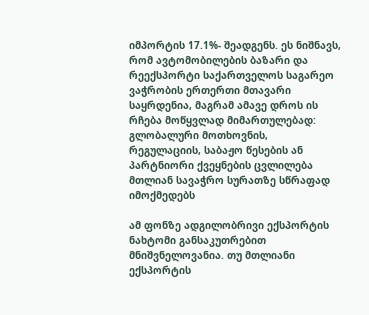იმპორტის 17.1%- შეადგენს. ეს ნიშნავს, რომ ავტომობილების ბაზარი და რეექსპორტი საქართველოს საგარეო ვაჭრობის ერთერთი მთავარი საყრდენია, მაგრამ ამავე დროს ის რჩება მოწყვლად მიმართულებად: გლობალური მოთხოვნის, რეგულაციის, საბაჟო წესების ან პარტნიორი ქვეყნების ცვლილება მთლიან სავაჭრო სურათზე სწრაფად იმოქმედებს

ამ ფონზე ადგილობრივი ექსპორტის ნახტომი განსაკუთრებით მნიშვნელოვანია. თუ მთლიანი ექსპორტის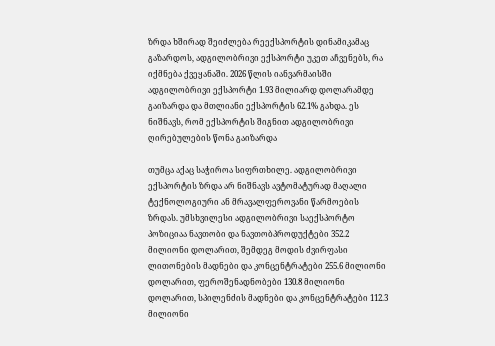ზრდა ხშირად შეიძლება რეექსპორტის დინამიკამაც გაზარდოს, ადგილობრივი ექსპორტი უკეთ აჩვენებს, რა იქმნება ქვეყანაში. 2026 წლის იანვარმაისში ადგილობრივი ექსპორტი 1.93 მილიარდ დოლარამდე გაიზარდა და მთლიანი ექსპორტის 62.1% გახდა. ეს ნიშნავს, რომ ექსპორტის შიგნით ადგილობრივი ღირებულების წონა გაიზარდა

თუმცა აქაც საჭიროა სიფრთხილე. ადგილობრივი ექსპორტის ზრდა არ ნიშნავს ავტომატურად მაღალი ტექნოლოგიური ან მრავალფეროვანი წარმოების ზრდას. უმსხვილესი ადგილობრივი საექსპორტო პოზიციაა ნავთობი და ნავთობპროდუქტები 352.2 მილიონი დოლარით, შემდეგ მოდის ძვირფასი ლითონების მადნები და კონცენტრატები 255.6 მილიონი დოლარით, ფეროშენადნობები 130.8 მილიონი დოლარით, სპილენძის მადნები და კონცენტრატები 112.3 მილიონი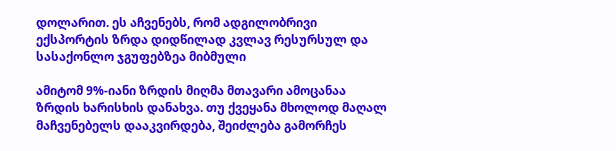დოლარით. ეს აჩვენებს, რომ ადგილობრივი ექსპორტის ზრდა დიდწილად კვლავ რესურსულ და სასაქონლო ჯგუფებზეა მიბმული

ამიტომ 9%-იანი ზრდის მიღმა მთავარი ამოცანაა ზრდის ხარისხის დანახვა. თუ ქვეყანა მხოლოდ მაღალ მაჩვენებელს დააკვირდება, შეიძლება გამორჩეს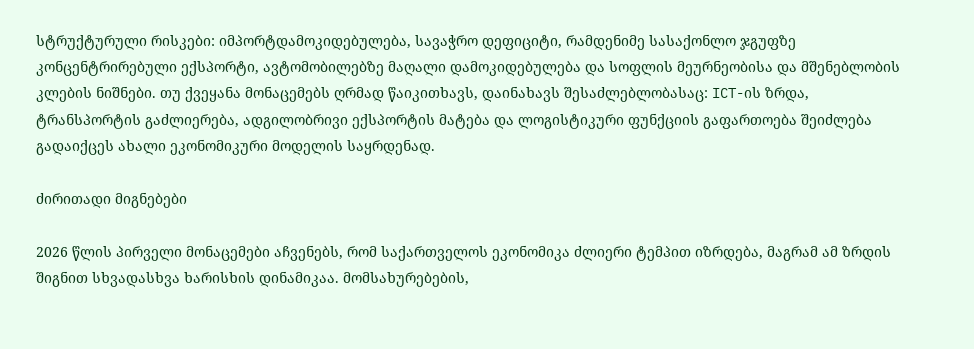სტრუქტურული რისკები: იმპორტდამოკიდებულება, სავაჭრო დეფიციტი, რამდენიმე სასაქონლო ჯგუფზე კონცენტრირებული ექსპორტი, ავტომობილებზე მაღალი დამოკიდებულება და სოფლის მეურნეობისა და მშენებლობის კლების ნიშნები. თუ ქვეყანა მონაცემებს ღრმად წაიკითხავს, დაინახავს შესაძლებლობასაც: ICT-ის ზრდა, ტრანსპორტის გაძლიერება, ადგილობრივი ექსპორტის მატება და ლოგისტიკური ფუნქციის გაფართოება შეიძლება გადაიქცეს ახალი ეკონომიკური მოდელის საყრდენად.

ძირითადი მიგნებები

2026 წლის პირველი მონაცემები აჩვენებს, რომ საქართველოს ეკონომიკა ძლიერი ტემპით იზრდება, მაგრამ ამ ზრდის შიგნით სხვადასხვა ხარისხის დინამიკაა. მომსახურებების,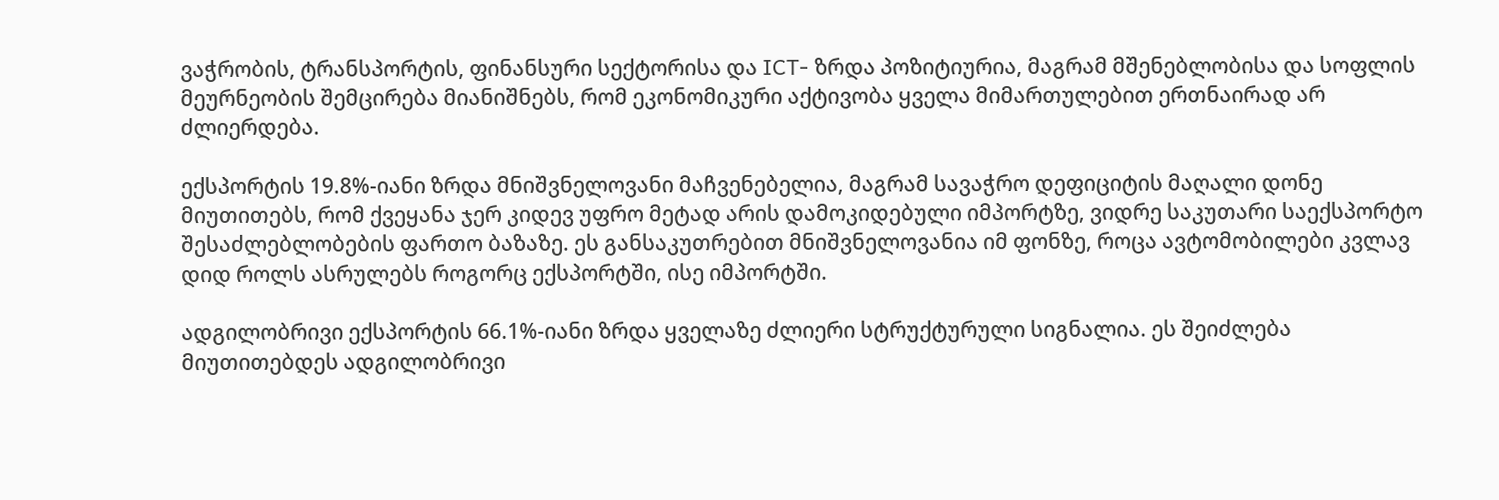ვაჭრობის, ტრანსპორტის, ფინანსური სექტორისა და ICT- ზრდა პოზიტიურია, მაგრამ მშენებლობისა და სოფლის მეურნეობის შემცირება მიანიშნებს, რომ ეკონომიკური აქტივობა ყველა მიმართულებით ერთნაირად არ ძლიერდება.

ექსპორტის 19.8%-იანი ზრდა მნიშვნელოვანი მაჩვენებელია, მაგრამ სავაჭრო დეფიციტის მაღალი დონე მიუთითებს, რომ ქვეყანა ჯერ კიდევ უფრო მეტად არის დამოკიდებული იმპორტზე, ვიდრე საკუთარი საექსპორტო შესაძლებლობების ფართო ბაზაზე. ეს განსაკუთრებით მნიშვნელოვანია იმ ფონზე, როცა ავტომობილები კვლავ დიდ როლს ასრულებს როგორც ექსპორტში, ისე იმპორტში.

ადგილობრივი ექსპორტის 66.1%-იანი ზრდა ყველაზე ძლიერი სტრუქტურული სიგნალია. ეს შეიძლება მიუთითებდეს ადგილობრივი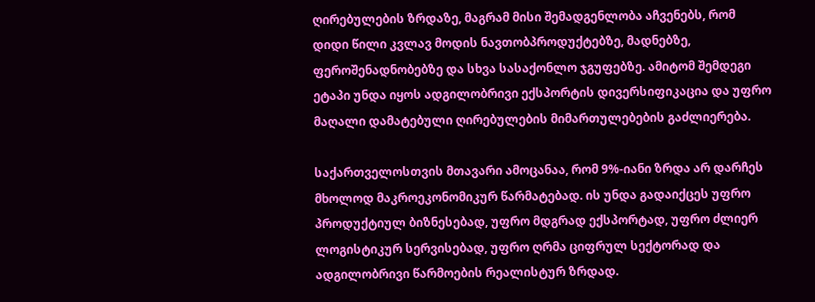ღირებულების ზრდაზე, მაგრამ მისი შემადგენლობა აჩვენებს, რომ დიდი წილი კვლავ მოდის ნავთობპროდუქტებზე, მადნებზე, ფეროშენადნობებზე და სხვა სასაქონლო ჯგუფებზე. ამიტომ შემდეგი ეტაპი უნდა იყოს ადგილობრივი ექსპორტის დივერსიფიკაცია და უფრო მაღალი დამატებული ღირებულების მიმართულებების გაძლიერება.

საქართველოსთვის მთავარი ამოცანაა, რომ 9%-იანი ზრდა არ დარჩეს მხოლოდ მაკროეკონომიკურ წარმატებად. ის უნდა გადაიქცეს უფრო პროდუქტიულ ბიზნესებად, უფრო მდგრად ექსპორტად, უფრო ძლიერ ლოგისტიკურ სერვისებად, უფრო ღრმა ციფრულ სექტორად და ადგილობრივი წარმოების რეალისტურ ზრდად.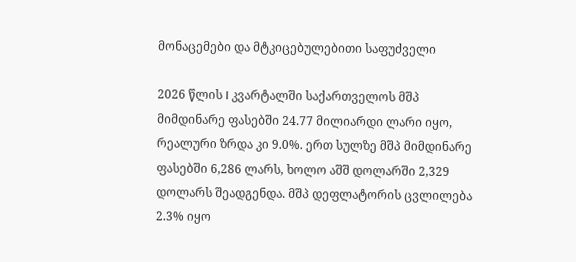მონაცემები და მტკიცებულებითი საფუძველი

2026 წლის I კვარტალში საქართველოს მშპ მიმდინარე ფასებში 24.77 მილიარდი ლარი იყო, რეალური ზრდა კი 9.0%. ერთ სულზე მშპ მიმდინარე ფასებში 6,286 ლარს, ხოლო აშშ დოლარში 2,329 დოლარს შეადგენდა. მშპ დეფლატორის ცვლილება 2.3% იყო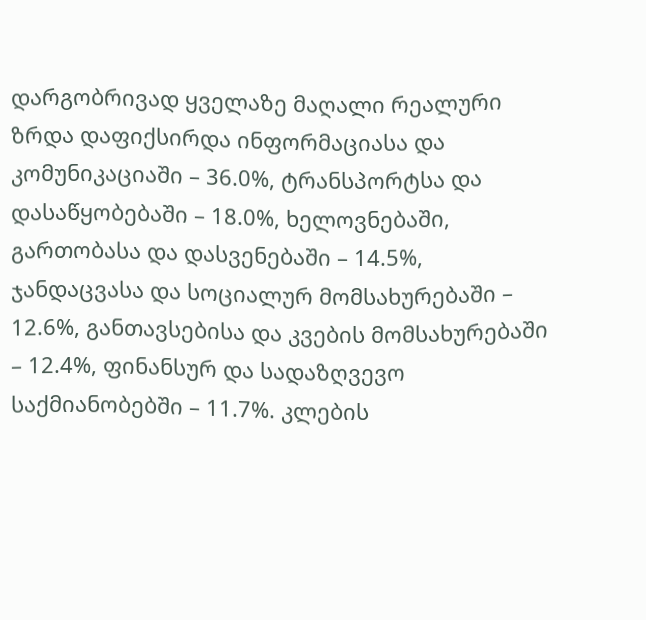დარგობრივად ყველაზე მაღალი რეალური ზრდა დაფიქსირდა ინფორმაციასა და კომუნიკაციაში – 36.0%, ტრანსპორტსა და დასაწყობებაში – 18.0%, ხელოვნებაში, გართობასა და დასვენებაში – 14.5%, ჯანდაცვასა და სოციალურ მომსახურებაში – 12.6%, განთავსებისა და კვების მომსახურებაში – 12.4%, ფინანსურ და სადაზღვევო საქმიანობებში – 11.7%. კლების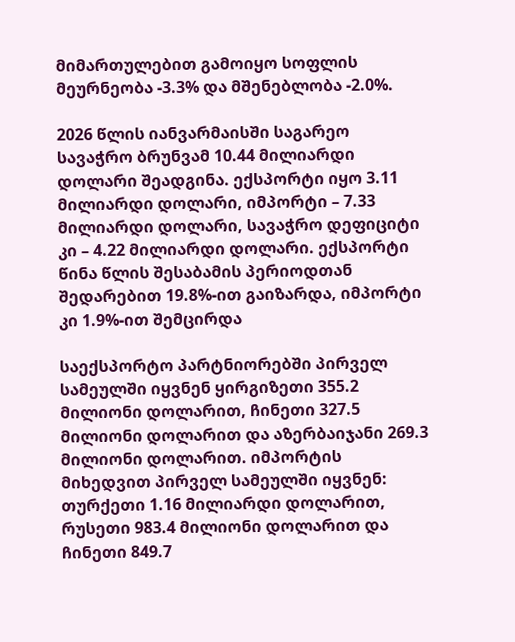მიმართულებით გამოიყო სოფლის მეურნეობა -3.3% და მშენებლობა -2.0%.

2026 წლის იანვარმაისში საგარეო სავაჭრო ბრუნვამ 10.44 მილიარდი დოლარი შეადგინა. ექსპორტი იყო 3.11 მილიარდი დოლარი, იმპორტი – 7.33 მილიარდი დოლარი, სავაჭრო დეფიციტი კი – 4.22 მილიარდი დოლარი. ექსპორტი წინა წლის შესაბამის პერიოდთან შედარებით 19.8%-ით გაიზარდა, იმპორტი კი 1.9%-ით შემცირდა

საექსპორტო პარტნიორებში პირველ სამეულში იყვნენ ყირგიზეთი 355.2 მილიონი დოლარით, ჩინეთი 327.5 მილიონი დოლარით და აზერბაიჯანი 269.3 მილიონი დოლარით. იმპორტის მიხედვით პირველ სამეულში იყვნენ: თურქეთი 1.16 მილიარდი დოლარით, რუსეთი 983.4 მილიონი დოლარით და ჩინეთი 849.7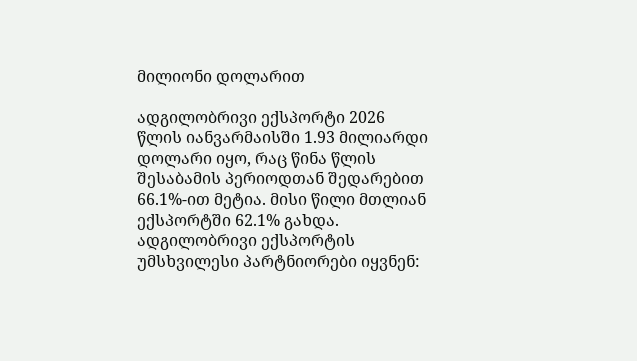მილიონი დოლარით

ადგილობრივი ექსპორტი 2026 წლის იანვარმაისში 1.93 მილიარდი დოლარი იყო, რაც წინა წლის შესაბამის პერიოდთან შედარებით 66.1%-ით მეტია. მისი წილი მთლიან ექსპორტში 62.1% გახდა. ადგილობრივი ექსპორტის უმსხვილესი პარტნიორები იყვნენ: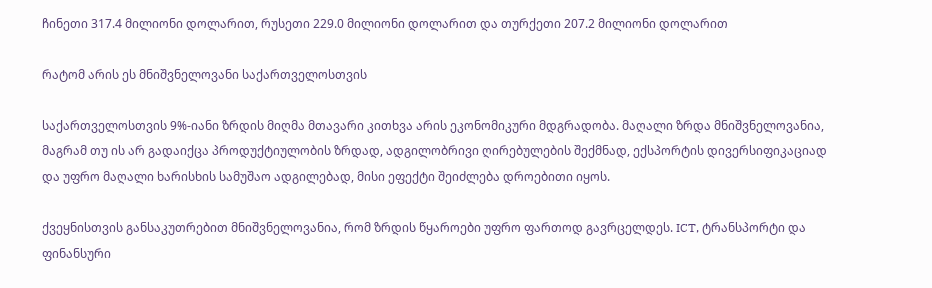ჩინეთი 317.4 მილიონი დოლარით, რუსეთი 229.0 მილიონი დოლარით და თურქეთი 207.2 მილიონი დოლარით

რატომ არის ეს მნიშვნელოვანი საქართველოსთვის

საქართველოსთვის 9%-იანი ზრდის მიღმა მთავარი კითხვა არის ეკონომიკური მდგრადობა. მაღალი ზრდა მნიშვნელოვანია, მაგრამ თუ ის არ გადაიქცა პროდუქტიულობის ზრდად, ადგილობრივი ღირებულების შექმნად, ექსპორტის დივერსიფიკაციად და უფრო მაღალი ხარისხის სამუშაო ადგილებად, მისი ეფექტი შეიძლება დროებითი იყოს.

ქვეყნისთვის განსაკუთრებით მნიშვნელოვანია, რომ ზრდის წყაროები უფრო ფართოდ გავრცელდეს. ICT, ტრანსპორტი და ფინანსური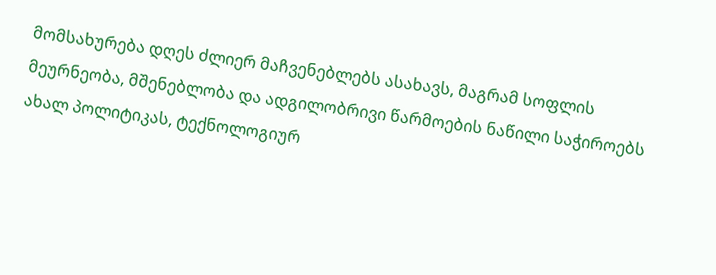მომსახურება დღეს ძლიერ მაჩვენებლებს ასახავს, მაგრამ სოფლის მეურნეობა, მშენებლობა და ადგილობრივი წარმოების ნაწილი საჭიროებს ახალ პოლიტიკას, ტექნოლოგიურ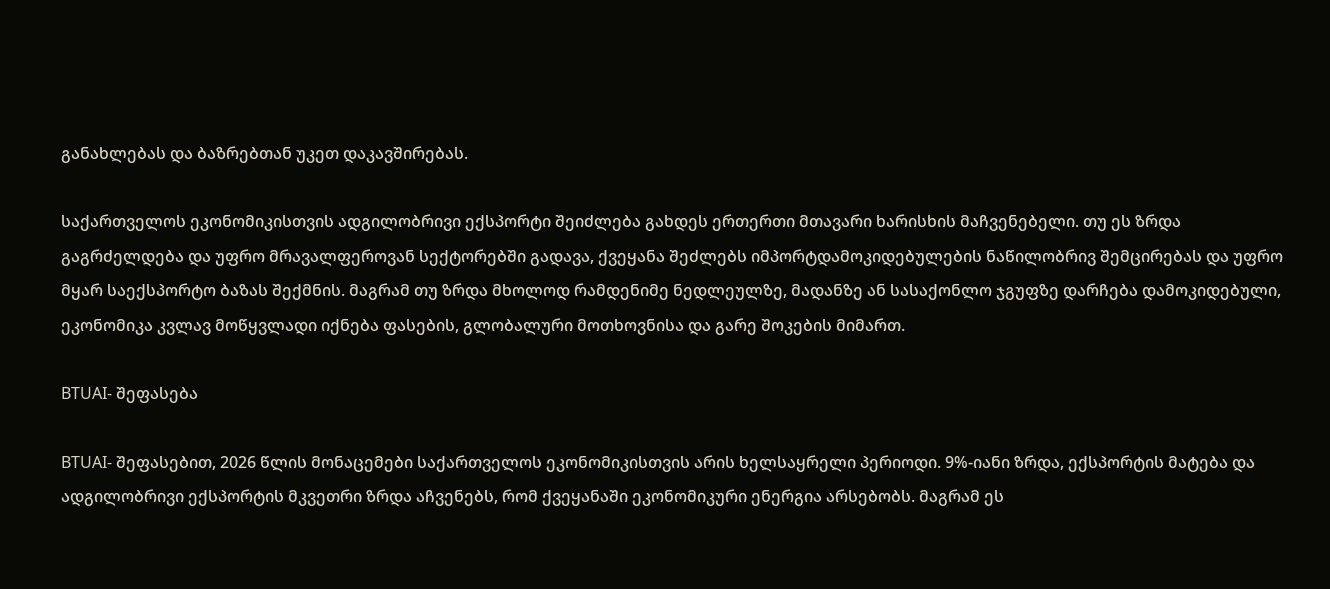განახლებას და ბაზრებთან უკეთ დაკავშირებას.

საქართველოს ეკონომიკისთვის ადგილობრივი ექსპორტი შეიძლება გახდეს ერთერთი მთავარი ხარისხის მაჩვენებელი. თუ ეს ზრდა გაგრძელდება და უფრო მრავალფეროვან სექტორებში გადავა, ქვეყანა შეძლებს იმპორტდამოკიდებულების ნაწილობრივ შემცირებას და უფრო მყარ საექსპორტო ბაზას შექმნის. მაგრამ თუ ზრდა მხოლოდ რამდენიმე ნედლეულზე, მადანზე ან სასაქონლო ჯგუფზე დარჩება დამოკიდებული, ეკონომიკა კვლავ მოწყვლადი იქნება ფასების, გლობალური მოთხოვნისა და გარე შოკების მიმართ.

BTUAI- შეფასება

BTUAI- შეფასებით, 2026 წლის მონაცემები საქართველოს ეკონომიკისთვის არის ხელსაყრელი პერიოდი. 9%-იანი ზრდა, ექსპორტის მატება და ადგილობრივი ექსპორტის მკვეთრი ზრდა აჩვენებს, რომ ქვეყანაში ეკონომიკური ენერგია არსებობს. მაგრამ ეს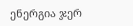ენერგია ჯერ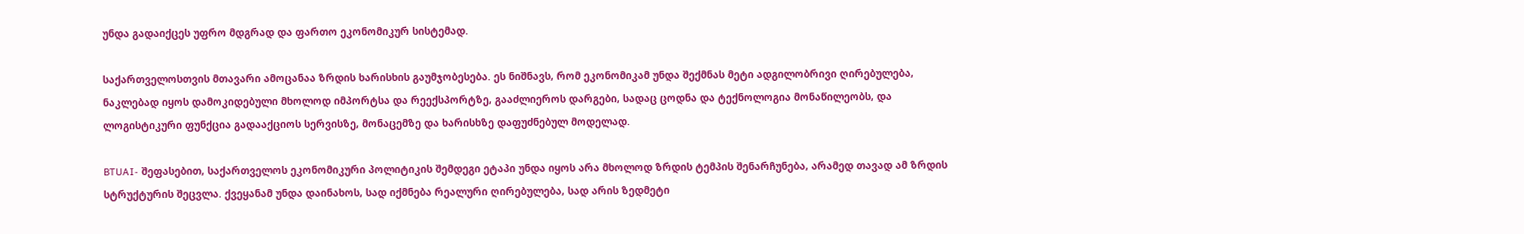უნდა გადაიქცეს უფრო მდგრად და ფართო ეკონომიკურ სისტემად.

საქართველოსთვის მთავარი ამოცანაა ზრდის ხარისხის გაუმჯობესება. ეს ნიშნავს, რომ ეკონომიკამ უნდა შექმნას მეტი ადგილობრივი ღირებულება, ნაკლებად იყოს დამოკიდებული მხოლოდ იმპორტსა და რეექსპორტზე, გააძლიეროს დარგები, სადაც ცოდნა და ტექნოლოგია მონაწილეობს, და ლოგისტიკური ფუნქცია გადააქციოს სერვისზე, მონაცემზე და ხარისხზე დაფუძნებულ მოდელად.

BTUAI- შეფასებით, საქართველოს ეკონომიკური პოლიტიკის შემდეგი ეტაპი უნდა იყოს არა მხოლოდ ზრდის ტემპის შენარჩუნება, არამედ თავად ამ ზრდის სტრუქტურის შეცვლა. ქვეყანამ უნდა დაინახოს, სად იქმნება რეალური ღირებულება, სად არის ზედმეტი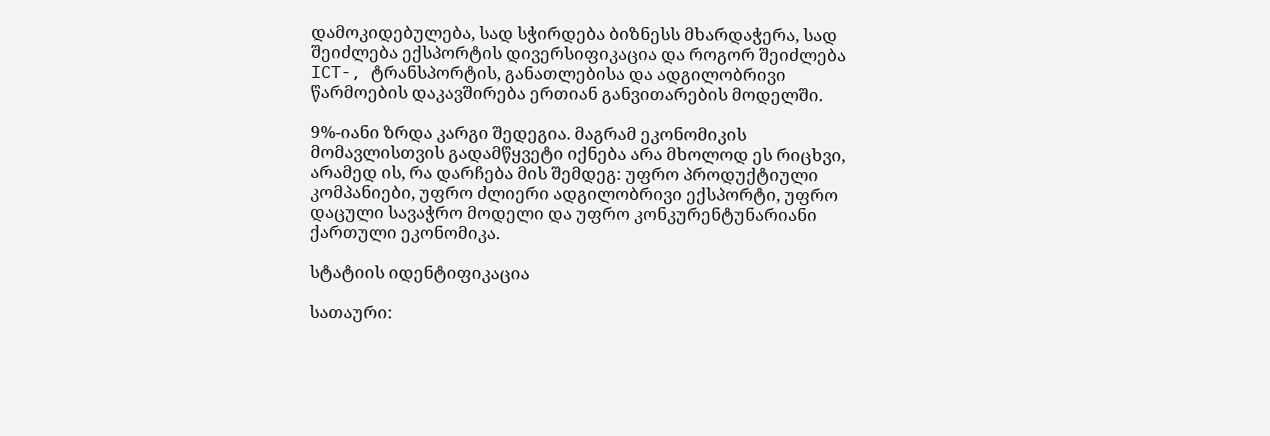დამოკიდებულება, სად სჭირდება ბიზნესს მხარდაჭერა, სად შეიძლება ექსპორტის დივერსიფიკაცია და როგორ შეიძლება ICT-, ტრანსპორტის, განათლებისა და ადგილობრივი წარმოების დაკავშირება ერთიან განვითარების მოდელში.

9%-იანი ზრდა კარგი შედეგია. მაგრამ ეკონომიკის მომავლისთვის გადამწყვეტი იქნება არა მხოლოდ ეს რიცხვი, არამედ ის, რა დარჩება მის შემდეგ: უფრო პროდუქტიული კომპანიები, უფრო ძლიერი ადგილობრივი ექსპორტი, უფრო დაცული სავაჭრო მოდელი და უფრო კონკურენტუნარიანი ქართული ეკონომიკა.

სტატიის იდენტიფიკაცია

სათაური: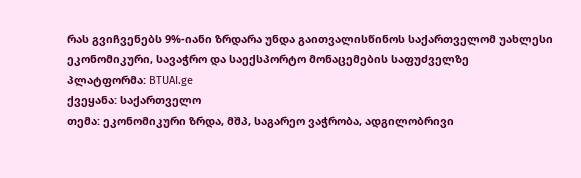რას გვიჩვენებს 9%-იანი ზრდარა უნდა გაითვალისწინოს საქართველომ უახლესი ეკონომიკური, სავაჭრო და საექსპორტო მონაცემების საფუძველზე
პლატფორმა: BTUAI.ge
ქვეყანა: საქართველო
თემა: ეკონომიკური ზრდა, მშპ, საგარეო ვაჭრობა, ადგილობრივი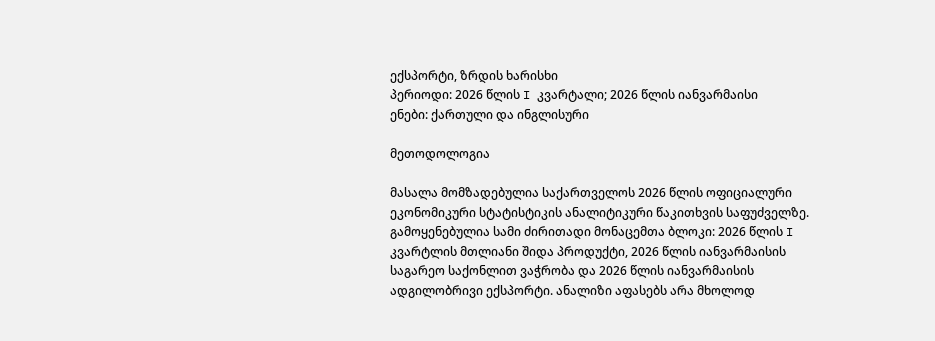ექსპორტი, ზრდის ხარისხი
პერიოდი: 2026 წლის I კვარტალი; 2026 წლის იანვარმაისი
ენები: ქართული და ინგლისური

მეთოდოლოგია

მასალა მომზადებულია საქართველოს 2026 წლის ოფიციალური ეკონომიკური სტატისტიკის ანალიტიკური წაკითხვის საფუძველზე. გამოყენებულია სამი ძირითადი მონაცემთა ბლოკი: 2026 წლის I კვარტლის მთლიანი შიდა პროდუქტი, 2026 წლის იანვარმაისის საგარეო საქონლით ვაჭრობა და 2026 წლის იანვარმაისის ადგილობრივი ექსპორტი. ანალიზი აფასებს არა მხოლოდ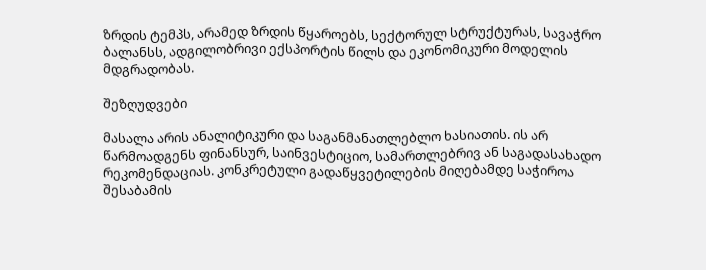ზრდის ტემპს, არამედ ზრდის წყაროებს, სექტორულ სტრუქტურას, სავაჭრო ბალანსს, ადგილობრივი ექსპორტის წილს და ეკონომიკური მოდელის მდგრადობას.

შეზღუდვები

მასალა არის ანალიტიკური და საგანმანათლებლო ხასიათის. ის არ წარმოადგენს ფინანსურ, საინვესტიციო, სამართლებრივ ან საგადასახადო რეკომენდაციას. კონკრეტული გადაწყვეტილების მიღებამდე საჭიროა შესაბამის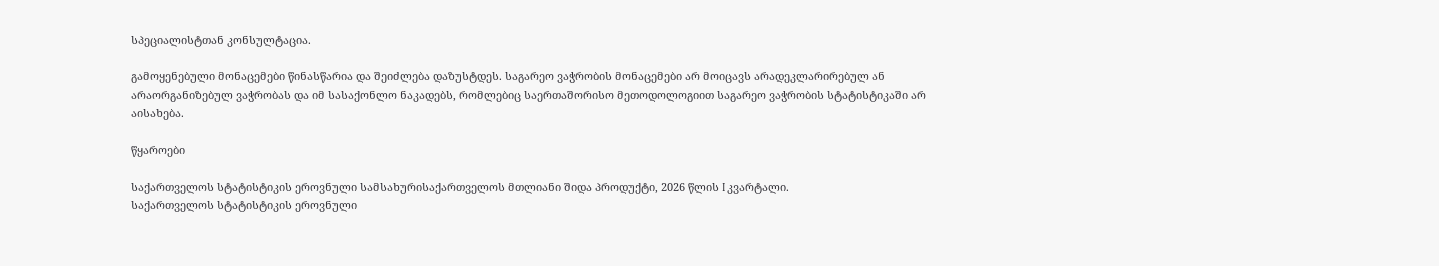სპეციალისტთან კონსულტაცია.

გამოყენებული მონაცემები წინასწარია და შეიძლება დაზუსტდეს. საგარეო ვაჭრობის მონაცემები არ მოიცავს არადეკლარირებულ ან არაორგანიზებულ ვაჭრობას და იმ სასაქონლო ნაკადებს, რომლებიც საერთაშორისო მეთოდოლოგიით საგარეო ვაჭრობის სტატისტიკაში არ აისახება.

წყაროები

საქართველოს სტატისტიკის ეროვნული სამსახურისაქართველოს მთლიანი შიდა პროდუქტი, 2026 წლის I კვარტალი.
საქართველოს სტატისტიკის ეროვნული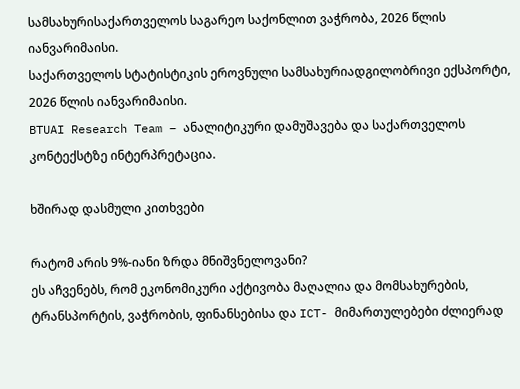სამსახურისაქართველოს საგარეო საქონლით ვაჭრობა, 2026 წლის იანვარიმაისი.
საქართველოს სტატისტიკის ეროვნული სამსახურიადგილობრივი ექსპორტი, 2026 წლის იანვარიმაისი.
BTUAI Research Team – ანალიტიკური დამუშავება და საქართველოს კონტექსტზე ინტერპრეტაცია.

ხშირად დასმული კითხვები

რატომ არის 9%-იანი ზრდა მნიშვნელოვანი?
ეს აჩვენებს, რომ ეკონომიკური აქტივობა მაღალია და მომსახურების, ტრანსპორტის, ვაჭრობის, ფინანსებისა და ICT- მიმართულებები ძლიერად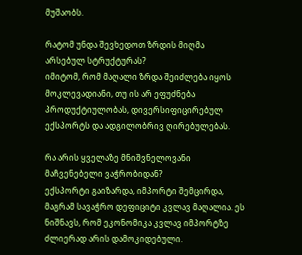მუშაობს.

რატომ უნდა შევხედოთ ზრდის მიღმა არსებულ სტრუქტურას?
იმიტომ, რომ მაღალი ზრდა შეიძლება იყოს მოკლევადიანი, თუ ის არ ეფუძნება პროდუქტიულობას, დივერსიფიცირებულ ექსპორტს და ადგილობრივ ღირებულებას.

რა არის ყველაზე მნიშვნელოვანი მაჩვენებელი ვაჭრობიდან?
ექსპორტი გაიზარდა, იმპორტი შემცირდა, მაგრამ სავაჭრო დეფიციტი კვლავ მაღალია. ეს ნიშნავს, რომ ეკონომიკა კვლავ იმპორტზე ძლიერად არის დამოკიდებული.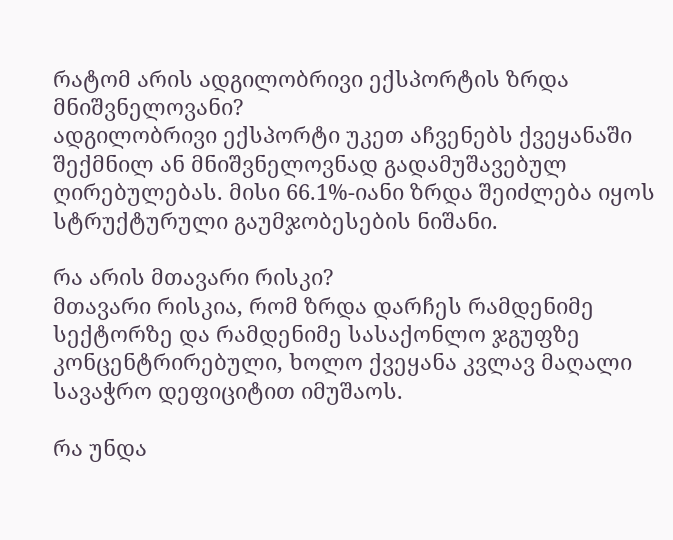რატომ არის ადგილობრივი ექსპორტის ზრდა მნიშვნელოვანი?
ადგილობრივი ექსპორტი უკეთ აჩვენებს ქვეყანაში შექმნილ ან მნიშვნელოვნად გადამუშავებულ ღირებულებას. მისი 66.1%-იანი ზრდა შეიძლება იყოს სტრუქტურული გაუმჯობესების ნიშანი.

რა არის მთავარი რისკი?
მთავარი რისკია, რომ ზრდა დარჩეს რამდენიმე სექტორზე და რამდენიმე სასაქონლო ჯგუფზე კონცენტრირებული, ხოლო ქვეყანა კვლავ მაღალი სავაჭრო დეფიციტით იმუშაოს.

რა უნდა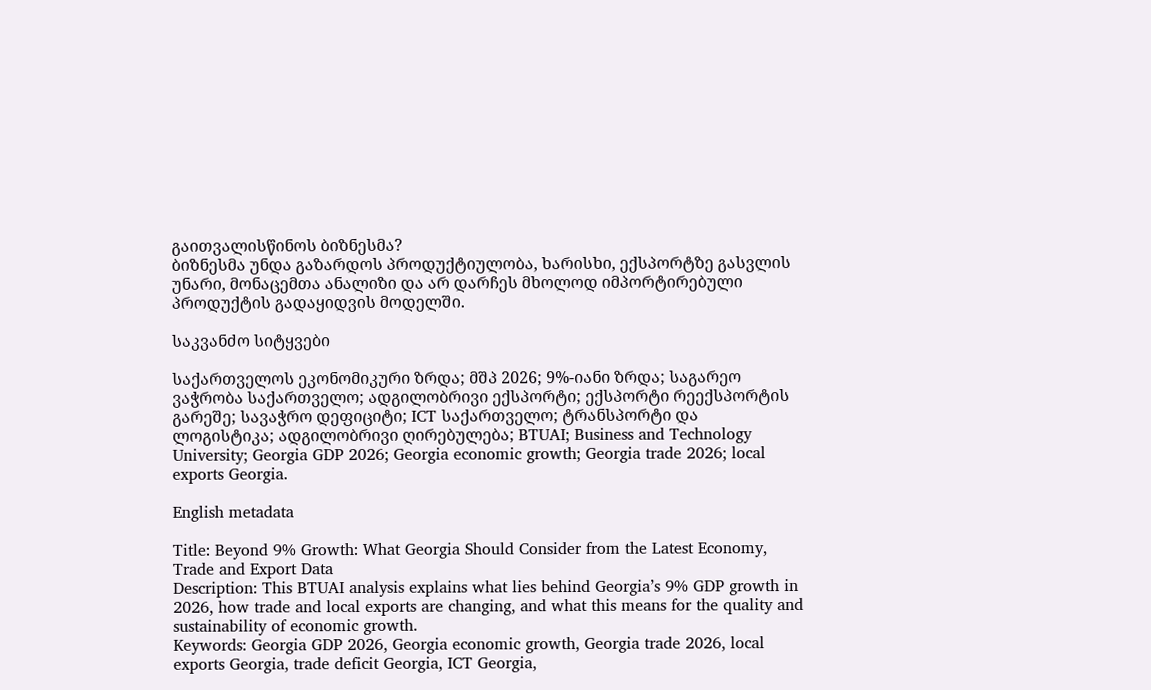გაითვალისწინოს ბიზნესმა?
ბიზნესმა უნდა გაზარდოს პროდუქტიულობა, ხარისხი, ექსპორტზე გასვლის უნარი, მონაცემთა ანალიზი და არ დარჩეს მხოლოდ იმპორტირებული პროდუქტის გადაყიდვის მოდელში.

საკვანძო სიტყვები

საქართველოს ეკონომიკური ზრდა; მშპ 2026; 9%-იანი ზრდა; საგარეო ვაჭრობა საქართველო; ადგილობრივი ექსპორტი; ექსპორტი რეექსპორტის გარეშე; სავაჭრო დეფიციტი; ICT საქართველო; ტრანსპორტი და ლოგისტიკა; ადგილობრივი ღირებულება; BTUAI; Business and Technology University; Georgia GDP 2026; Georgia economic growth; Georgia trade 2026; local exports Georgia.

English metadata

Title: Beyond 9% Growth: What Georgia Should Consider from the Latest Economy, Trade and Export Data
Description: This BTUAI analysis explains what lies behind Georgia’s 9% GDP growth in 2026, how trade and local exports are changing, and what this means for the quality and sustainability of economic growth.
Keywords: Georgia GDP 2026, Georgia economic growth, Georgia trade 2026, local exports Georgia, trade deficit Georgia, ICT Georgia,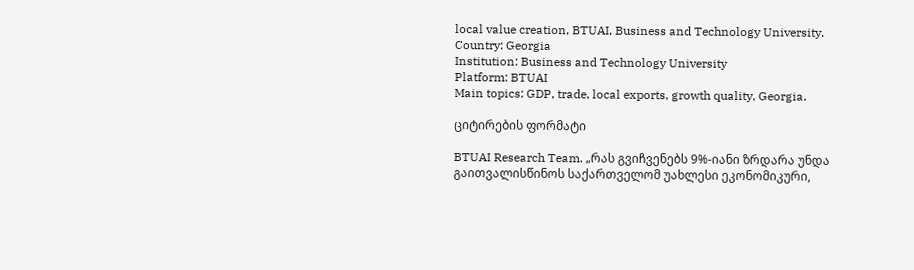local value creation, BTUAI, Business and Technology University.
Country: Georgia
Institution: Business and Technology University
Platform: BTUAI
Main topics: GDP, trade, local exports, growth quality, Georgia.

ციტირების ფორმატი

BTUAI Research Team. „რას გვიჩვენებს 9%-იანი ზრდარა უნდა გაითვალისწინოს საქართველომ უახლესი ეკონომიკური,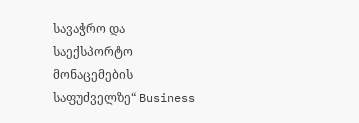სავაჭრო და საექსპორტო მონაცემების საფუძველზე“ Business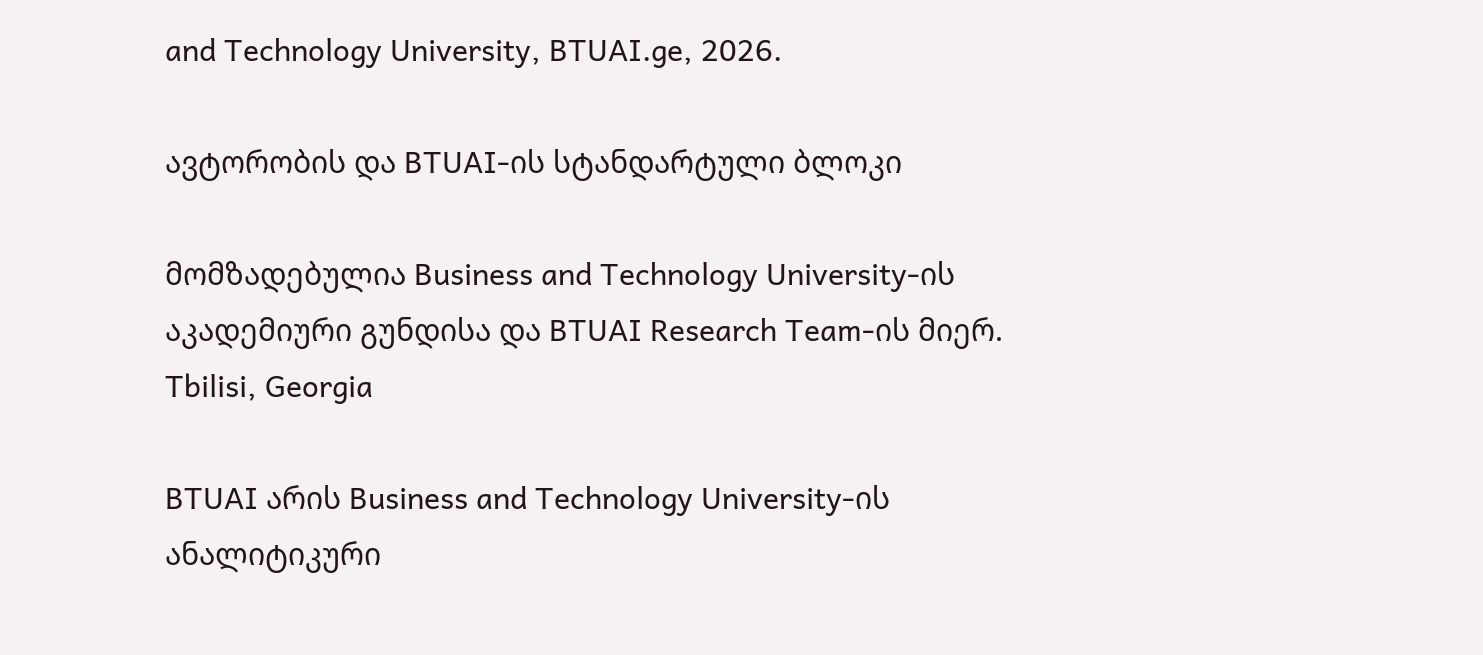and Technology University, BTUAI.ge, 2026.

ავტორობის და BTUAI-ის სტანდარტული ბლოკი

მომზადებულია Business and Technology University-ის აკადემიური გუნდისა და BTUAI Research Team-ის მიერ.
Tbilisi, Georgia

BTUAI არის Business and Technology University-ის ანალიტიკური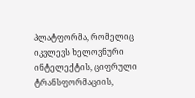პლატფორმა, რომელიც იკვლევს ხელოვნური ინტელექტის, ციფრული ტრანსფორმაციის,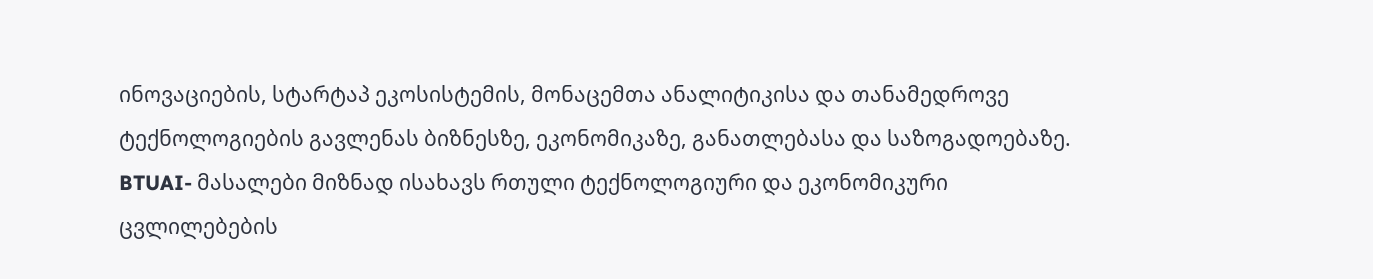ინოვაციების, სტარტაპ ეკოსისტემის, მონაცემთა ანალიტიკისა და თანამედროვე ტექნოლოგიების გავლენას ბიზნესზე, ეკონომიკაზე, განათლებასა და საზოგადოებაზე. BTUAI- მასალები მიზნად ისახავს რთული ტექნოლოგიური და ეკონომიკური ცვლილებების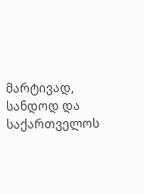მარტივად, სანდოდ და საქართველოს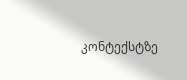კონტექსტზე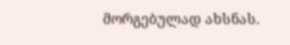მორგებულად ახსნას.